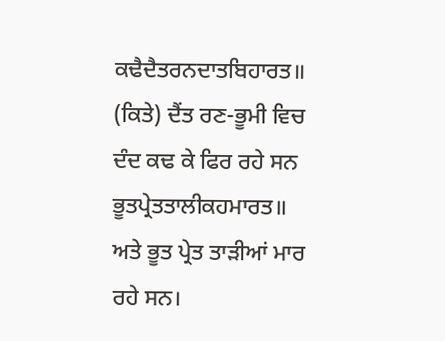ਕਢੈਦੈਤਰਨਦਾਤਬਿਹਾਰਤ॥
(ਕਿਤੇ) ਦੈਂਤ ਰਣ-ਭੂਮੀ ਵਿਚ ਦੰਦ ਕਢ ਕੇ ਫਿਰ ਰਹੇ ਸਨ
ਭੂਤਪ੍ਰੇਤਤਾਲੀਕਹਮਾਰਤ॥
ਅਤੇ ਭੂਤ ਪ੍ਰੇਤ ਤਾੜੀਆਂ ਮਾਰ ਰਹੇ ਸਨ।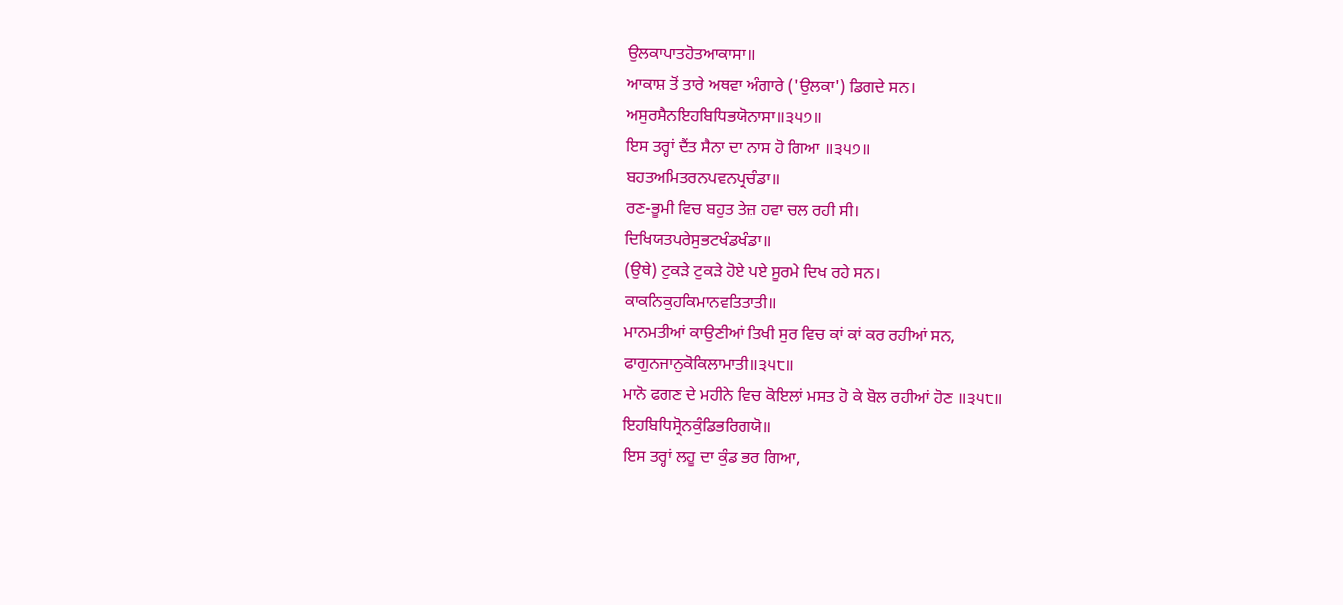ਉਲਕਾਪਾਤਹੋਤਆਕਾਸਾ॥
ਆਕਾਸ਼ ਤੋਂ ਤਾਰੇ ਅਥਵਾ ਅੰਗਾਰੇ ('ਉਲਕਾ') ਡਿਗਦੇ ਸਨ।
ਅਸੁਰਸੈਨਇਹਬਿਧਿਭਯੋਨਾਸਾ॥੩੫੭॥
ਇਸ ਤਰ੍ਹਾਂ ਦੈਂਤ ਸੈਨਾ ਦਾ ਨਾਸ ਹੋ ਗਿਆ ॥੩੫੭॥
ਬਹਤਅਮਿਤਰਨਪਵਨਪ੍ਰਚੰਡਾ॥
ਰਣ-ਭੂਮੀ ਵਿਚ ਬਹੁਤ ਤੇਜ਼ ਹਵਾ ਚਲ ਰਹੀ ਸੀ।
ਦਿਖਿਯਤਪਰੇਸੁਭਟਖੰਡਖੰਡਾ॥
(ਉਥੇ) ਟੁਕੜੇ ਟੁਕੜੇ ਹੋਏ ਪਏ ਸੂਰਮੇ ਦਿਖ ਰਹੇ ਸਨ।
ਕਾਕਨਿਕੁਹਕਿਮਾਨਵਤਿਤਾਤੀ॥
ਮਾਨਮਤੀਆਂ ਕਾਉਣੀਆਂ ਤਿਖੀ ਸੁਰ ਵਿਚ ਕਾਂ ਕਾਂ ਕਰ ਰਹੀਆਂ ਸਨ,
ਫਾਗੁਨਜਾਨੁਕੋਕਿਲਾਮਾਤੀ॥੩੫੮॥
ਮਾਨੋ ਫਗਣ ਦੇ ਮਹੀਨੇ ਵਿਚ ਕੋਇਲਾਂ ਮਸਤ ਹੋ ਕੇ ਬੋਲ ਰਹੀਆਂ ਹੋਣ ॥੩੫੮॥
ਇਹਬਿਧਿਸ੍ਰੋਨਕੁੰਡਿਭਰਿਗਯੋ॥
ਇਸ ਤਰ੍ਹਾਂ ਲਹੂ ਦਾ ਕੁੰਡ ਭਰ ਗਿਆ,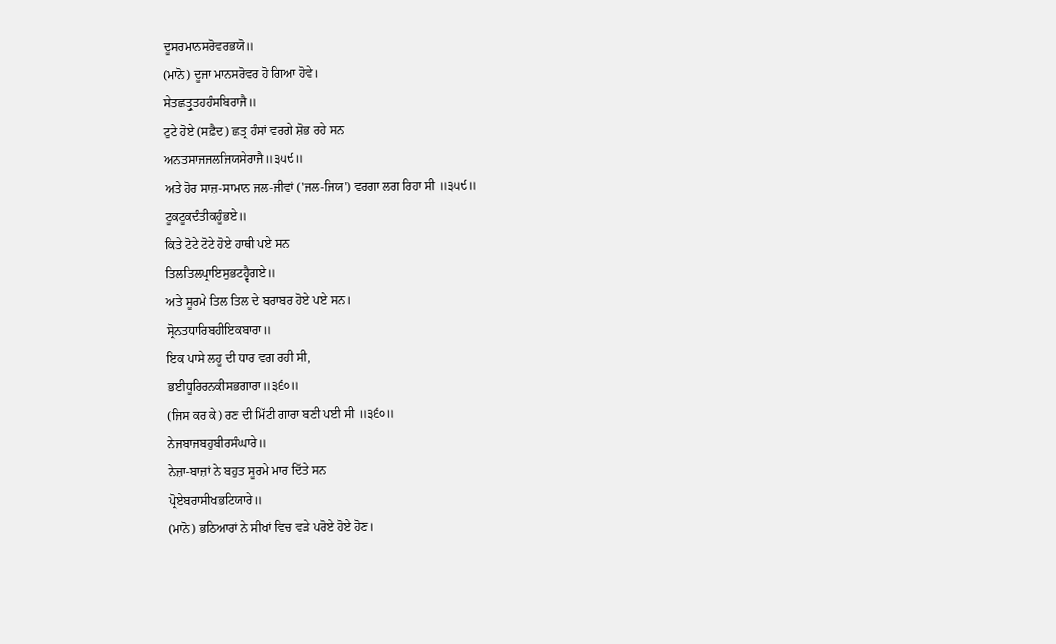ਦੂਸਰਮਾਨਸਰੋਵਰਭਯੋ॥
(ਮਾਨੋ) ਦੂਜਾ ਮਾਨਸਰੋਵਰ ਹੋ ਗਿਆ ਹੋਵੇ।
ਸੇਤਛਤ੍ਰੁਤਹਹੰਸਬਿਰਾਜੈ॥
ਟੁਟੇ ਹੋਏ (ਸਫ਼ੈਦ) ਛਤ੍ਰ ਹੰਸਾਂ ਵਰਗੇ ਸ਼ੋਭ ਰਹੇ ਸਨ
ਅਨਤਸਾਜਜਲਜਿਯਸੇਰਾਜੈ॥੩੫੯॥
ਅਤੇ ਹੋਰ ਸਾਜ਼-ਸਾਮਾਨ ਜਲ-ਜੀਵਾਂ ('ਜਲ-ਜਿਯ') ਵਰਗਾ ਲਗ ਰਿਹਾ ਸੀ ॥੩੫੯॥
ਟੂਕਟੂਕਦੰਤੀਕਹੂੰਭਏ॥
ਕਿਤੇ ਟੋਟੇ ਟੋਟੇ ਹੋਏ ਹਾਥੀ ਪਏ ਸਨ
ਤਿਲਤਿਲਪ੍ਰਾਇਸੁਭਟਹ੍ਵੈਗਏ॥
ਅਤੇ ਸੂਰਮੇ ਤਿਲ ਤਿਲ ਦੇ ਬਰਾਬਰ ਹੋਏ ਪਏ ਸਨ।
ਸ੍ਰੋਨਤਧਾਰਿਬਹੀਇਕਬਾਰਾ॥
ਇਕ ਪਾਸੇ ਲਹੂ ਦੀ ਧਾਰ ਵਗ ਰਹੀ ਸੀ,
ਭਈਧੂਰਿਰਨਕੀਸਭਗਾਰਾ॥੩੬੦॥
(ਜਿਸ ਕਰ ਕੇ) ਰਣ ਦੀ ਮਿੱਟੀ ਗਾਰਾ ਬਣੀ ਪਈ ਸੀ ॥੩੬੦॥
ਨੇਜਬਾਜਬਹੁਬੀਰਸੰਘਾਰੇ॥
ਨੇਜ਼ਾ-ਬਾਜ਼ਾਂ ਨੇ ਬਹੁਤ ਸੂਰਮੇ ਮਾਰ ਦਿੱਤੇ ਸਨ
ਪ੍ਰੋਏਬਰਾਸੀਖਭਟਿਯਾਰੇ॥
(ਮਾਨੋ) ਭਠਿਆਰਾਂ ਨੇ ਸੀਖਾਂ ਵਿਚ ਵੜੇ ਪਰੋਏ ਹੋਏ ਹੋਣ।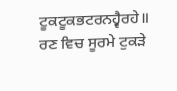ਟੂਕਟੂਕਭਟਰਨਹ੍ਵੈਰਹੇ॥
ਰਣ ਵਿਚ ਸੂਰਮੇ ਟੁਕੜੇ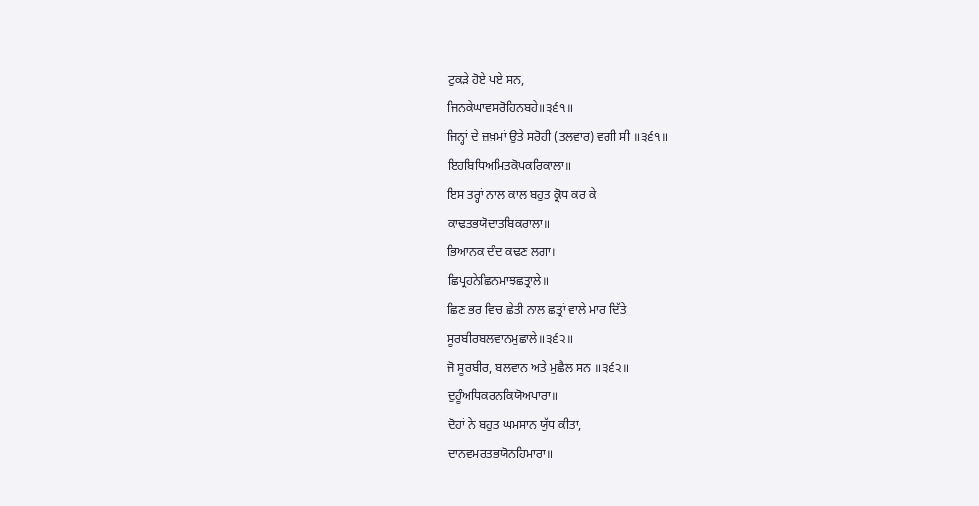ਟੁਕੜੇ ਹੋਏ ਪਏ ਸਨ,
ਜਿਨਕੇਘਾਵਸਰੋਹਿਨਬਹੇ॥੩੬੧॥
ਜਿਨ੍ਹਾਂ ਦੇ ਜ਼ਖ਼ਮਾਂ ਉਤੇ ਸਰੋਹੀ (ਤਲਵਾਰ) ਵਗੀ ਸੀ ॥੩੬੧॥
ਇਹਬਿਧਿਅਮਿਤਕੋਪਕਰਿਕਾਲਾ॥
ਇਸ ਤਰ੍ਹਾਂ ਨਾਲ ਕਾਲ ਬਹੁਤ ਕ੍ਰੋਧ ਕਰ ਕੇ
ਕਾਢਤਭਯੋਦਾਤਬਿਕਰਾਲਾ॥
ਭਿਆਨਕ ਦੰਦ ਕਢਣ ਲਗਾ।
ਛਿਪ੍ਰਹਨੇਛਿਨਮਾਝਛਤ੍ਰਾਲੇ॥
ਛਿਣ ਭਰ ਵਿਚ ਛੇਤੀ ਨਾਲ ਛਤ੍ਰਾਂ ਵਾਲੇ ਮਾਰ ਦਿੱਤੇ
ਸੂਰਬੀਰਬਲਵਾਨਮੁਛਾਲੇ॥੩੬੨॥
ਜੋ ਸੂਰਬੀਰ, ਬਲਵਾਨ ਅਤੇ ਮੁਛੈਲ ਸਨ ॥੩੬੨॥
ਦੁਹੂੰਅਧਿਕਰਨਕਿਯੋਅਪਾਰਾ॥
ਦੋਹਾਂ ਨੇ ਬਹੁਤ ਘਮਸਾਨ ਯੁੱਧ ਕੀਤਾ,
ਦਾਨਵਮਰਤਭਯੋਨਹਿਮਾਰਾ॥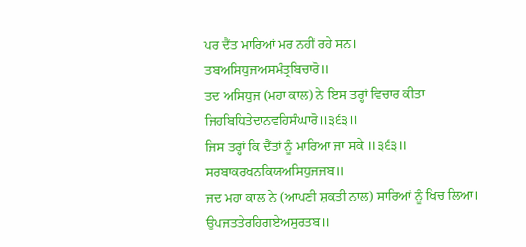ਪਰ ਦੈਂਤ ਮਾਰਿਆਂ ਮਰ ਨਹੀਂ ਰਹੇ ਸਨ।
ਤਬਅਸਿਧੁਜਅਸਮੰਤ੍ਰਬਿਚਾਰੋ॥
ਤਦ ਅਸਿਧੁਜ (ਮਹਾ ਕਾਲ) ਨੇ ਇਸ ਤਰ੍ਹਾਂ ਵਿਚਾਰ ਕੀਤਾ
ਜਿਹਬਿਧਿਤੇਦਾਨਵਹਿਸੰਘਾਰੋ॥੩੬੩॥
ਜਿਸ ਤਰ੍ਹਾਂ ਕਿ ਦੈਂਤਾਂ ਨੂੰ ਮਾਰਿਆ ਜਾ ਸਕੇ ॥੩੬੩॥
ਸਰਬਾਕਰਖਨਕਿਯਅਸਿਧੁਜਜਬ॥
ਜਦ ਮਹਾ ਕਾਲ ਨੇ (ਆਪਣੀ ਸ਼ਕਤੀ ਨਾਲ) ਸਾਰਿਆਂ ਨੂੰ ਖਿਚ ਲਿਆ।
ਉਪਜਤਤੇਰਹਿਗਏਅਸੁਰਤਬ॥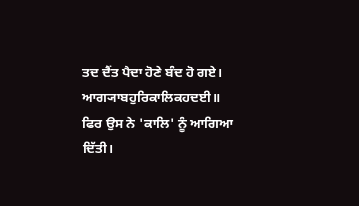ਤਦ ਦੈਂਤ ਪੈਦਾ ਹੋਣੇ ਬੰਦ ਹੋ ਗਏ।
ਆਗ੍ਯਾਬਹੁਰਿਕਾਲਿਕਹਦਈ॥
ਫਿਰ ਉਸ ਨੇ 'ਕਾਲਿ' ਨੂੰ ਆਗਿਆ ਦਿੱਤੀ।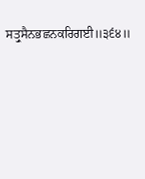ਸਤ੍ਰੁਸੈਨਭਛਨਕਰਿਗਈ॥੩੬੪॥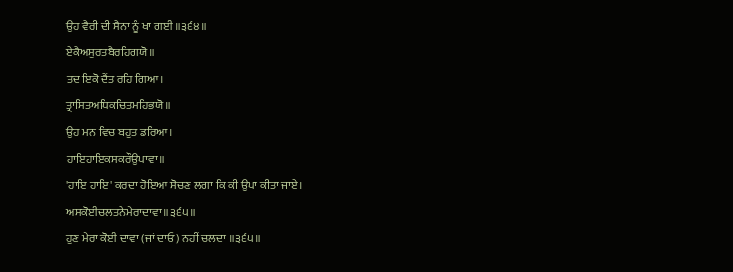ਉਹ ਵੈਰੀ ਦੀ ਸੈਨਾ ਨੂੰ ਖਾ ਗਈ ॥੩੬੪॥
ਏਕੈਅਸੁਰਤਬੈਰਹਿਗਯੋ॥
ਤਦ ਇਕੋ ਦੈਂਤ ਰਹਿ ਗਿਆ।
ਤ੍ਰਾਸਿਤਅਧਿਕਚਿਤਮਹਿਭਯੋ॥
ਉਹ ਮਨ ਵਿਚ ਬਹੁਤ ਡਰਿਆ।
ਹਾਇਹਾਇਕਸਕਰੌਉਪਾਵਾ॥
'ਹਾਇ ਹਾਇ' ਕਰਦਾ ਹੋਇਆ ਸੋਚਣ ਲਗਾ ਕਿ ਕੀ ਉਪਾ ਕੀਤਾ ਜਾਏ।
ਅਸਕੋਈਚਲਤਨੇਮੇਰਾਦਾਵਾ॥੩੬੫॥
ਹੁਣ ਮੇਰਾ ਕੋਈ ਦਾਵਾ (ਜਾਂ ਦਾਓ) ਨਹੀਂ ਚਲਦਾ ॥੩੬੫॥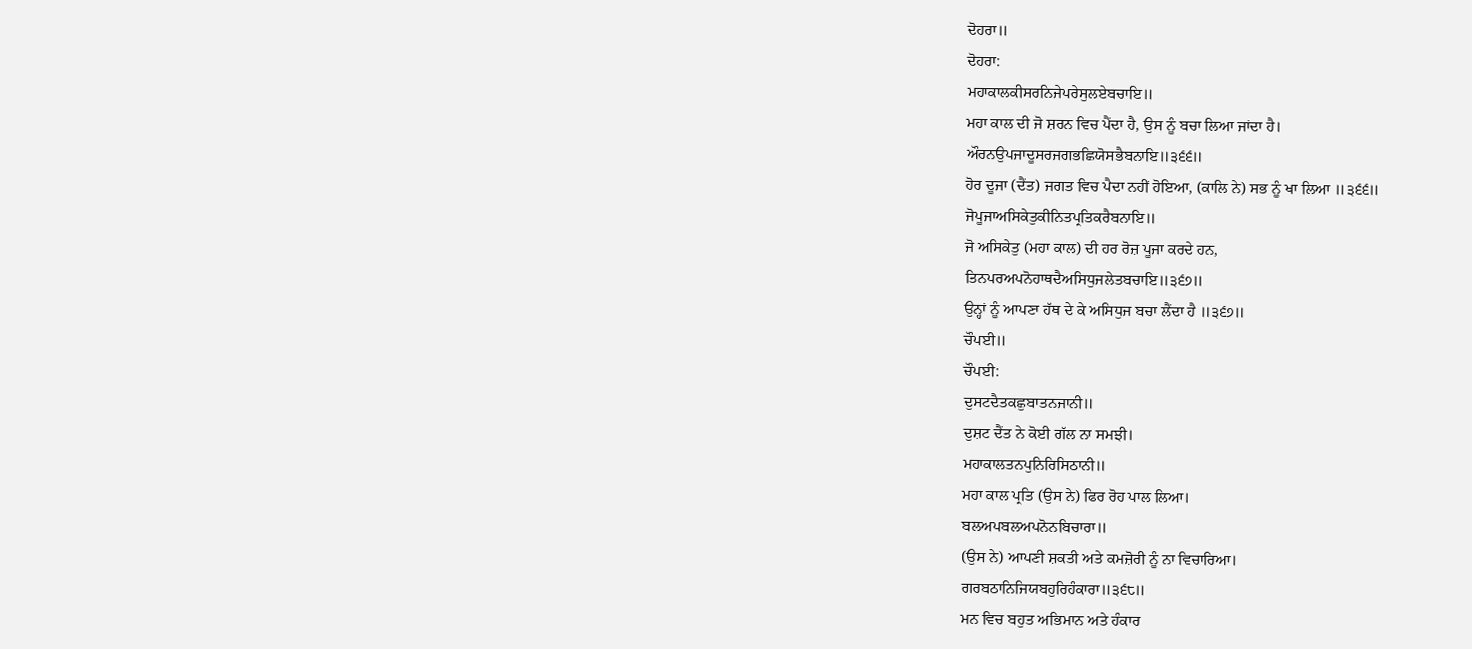ਦੋਹਰਾ॥
ਦੋਹਰਾ:
ਮਹਾਕਾਲਕੀਸਰਨਿਜੇਪਰੇਸੁਲਏਬਚਾਇ॥
ਮਹਾ ਕਾਲ ਦੀ ਜੋ ਸ਼ਰਨ ਵਿਚ ਪੈਂਦਾ ਹੈ, ਉਸ ਨੂੰ ਬਚਾ ਲਿਆ ਜਾਂਦਾ ਹੈ।
ਔਰਨਉਪਜਾਦੂਸਰਜਗਭਛਿਯੋਸਭੈਬਨਾਇ॥੩੬੬॥
ਹੋਰ ਦੂਜਾ (ਦੈਂਤ) ਜਗਤ ਵਿਚ ਪੈਦਾ ਨਹੀਂ ਹੋਇਆ, (ਕਾਲਿ ਨੇ) ਸਭ ਨੂੰ ਖਾ ਲਿਆ ॥੩੬੬॥
ਜੋਪੂਜਾਅਸਿਕੇਤੁਕੀਨਿਤਪ੍ਰਤਿਕਰੈਬਨਾਇ॥
ਜੋ ਅਸਿਕੇਤੁ (ਮਹਾ ਕਾਲ) ਦੀ ਹਰ ਰੋਜ਼ ਪੂਜਾ ਕਰਦੇ ਹਨ,
ਤਿਨਪਰਅਪਨੋਹਾਥਦੈਅਸਿਧੁਜਲੇਤਬਚਾਇ॥੩੬੭॥
ਉਨ੍ਹਾਂ ਨੂੰ ਆਪਣਾ ਹੱਥ ਦੇ ਕੇ ਅਸਿਧੁਜ ਬਚਾ ਲੈਂਦਾ ਹੈ ॥੩੬੭॥
ਚੌਪਈ॥
ਚੌਪਈ:
ਦੁਸਟਦੈਤਕਛੁਬਾਤਨਜਾਨੀ॥
ਦੁਸ਼ਟ ਦੈਂਤ ਨੇ ਕੋਈ ਗੱਲ ਨਾ ਸਮਝੀ।
ਮਹਾਕਾਲਤਨਪੁਨਿਰਿਸਿਠਾਨੀ॥
ਮਹਾ ਕਾਲ ਪ੍ਰਤਿ (ਉਸ ਨੇ) ਫਿਰ ਰੋਹ ਪਾਲ ਲਿਆ।
ਬਲਅਪਬਲਅਪਨੋਨਬਿਚਾਰਾ॥
(ਉਸ ਨੇ) ਆਪਣੀ ਸ਼ਕਤੀ ਅਤੇ ਕਮਜ਼ੋਰੀ ਨੂੰ ਨਾ ਵਿਚਾਰਿਆ।
ਗਰਬਠਾਨਿਜਿਯਬਹੁਰਿਹੰਕਾਰਾ॥੩੬੮॥
ਮਨ ਵਿਚ ਬਹੁਤ ਅਭਿਮਾਨ ਅਤੇ ਹੰਕਾਰ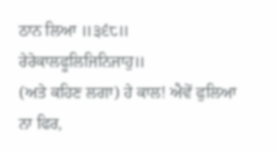ਠਾਨ ਲਿਆ ॥੩੬੮॥
ਰੇਰੇਕਾਲਫੂਲਿਜਿਨਿਜਾਹੁ॥
(ਅਤੇ ਕਹਿਣ ਲਗਾ) ਹੇ ਕਾਲ! ਐਵੇਂ ਫੁਲਿਆ ਨਾ ਫਿਰ,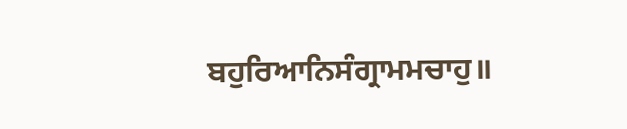ਬਹੁਰਿਆਨਿਸੰਗ੍ਰਾਮਮਚਾਹੁ॥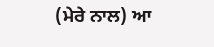(ਮੇਰੇ ਨਾਲ) ਆ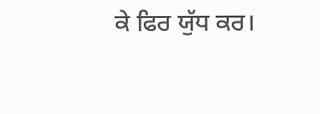ਕੇ ਫਿਰ ਯੁੱਧ ਕਰ।